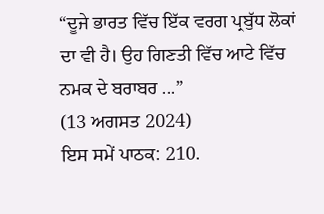“ਦੂਜੇ ਭਾਰਤ ਵਿੱਚ ਇੱਕ ਵਰਗ ਪ੍ਰਬੁੱਧ ਲੋਕਾਂ ਦਾ ਵੀ ਹੈ। ਉਹ ਗਿਣਤੀ ਵਿੱਚ ਆਟੇ ਵਿੱਚ ਨਮਕ ਦੇ ਬਰਾਬਰ ...”
(13 ਅਗਸਤ 2024)
ਇਸ ਸਮੇਂ ਪਾਠਕ: 210.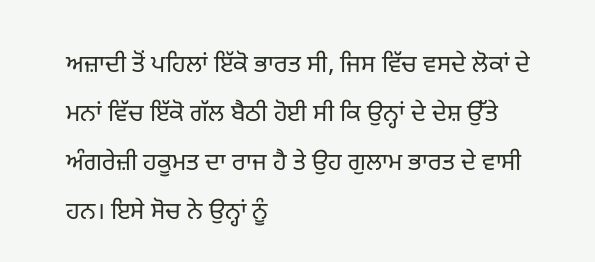ਅਜ਼ਾਦੀ ਤੋਂ ਪਹਿਲਾਂ ਇੱਕੋ ਭਾਰਤ ਸੀ, ਜਿਸ ਵਿੱਚ ਵਸਦੇ ਲੋਕਾਂ ਦੇ ਮਨਾਂ ਵਿੱਚ ਇੱਕੋ ਗੱਲ ਬੈਠੀ ਹੋਈ ਸੀ ਕਿ ਉਨ੍ਹਾਂ ਦੇ ਦੇਸ਼ ਉੱਤੇ ਅੰਗਰੇਜ਼ੀ ਹਕੂਮਤ ਦਾ ਰਾਜ ਹੈ ਤੇ ਉਹ ਗੁਲਾਮ ਭਾਰਤ ਦੇ ਵਾਸੀ ਹਨ। ਇਸੇ ਸੋਚ ਨੇ ਉਨ੍ਹਾਂ ਨੂੰ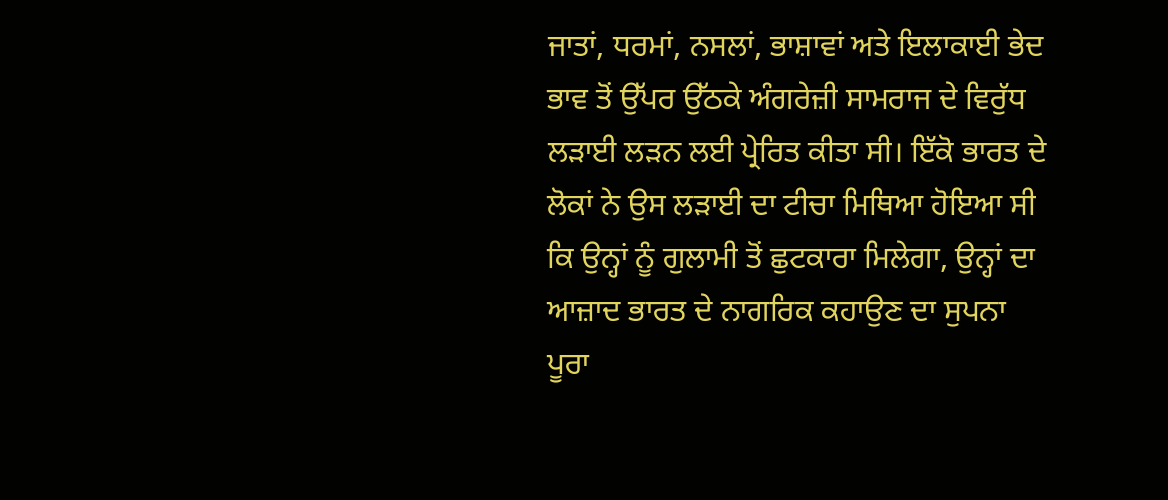ਜਾਤਾਂ, ਧਰਮਾਂ, ਨਸਲਾਂ, ਭਾਸ਼ਾਵਾਂ ਅਤੇ ਇਲਾਕਾਈ ਭੇਦ ਭਾਵ ਤੋਂ ਉੱਪਰ ਉੱਠਕੇ ਅੰਗਰੇਜ਼ੀ ਸਾਮਰਾਜ ਦੇ ਵਿਰੁੱਧ ਲੜਾਈ ਲੜਨ ਲਈ ਪ੍ਰੇਰਿਤ ਕੀਤਾ ਸੀ। ਇੱਕੋ ਭਾਰਤ ਦੇ ਲੋਕਾਂ ਨੇ ਉਸ ਲੜਾਈ ਦਾ ਟੀਚਾ ਮਿਥਿਆ ਹੋਇਆ ਸੀ ਕਿ ਉਨ੍ਹਾਂ ਨੂੰ ਗੁਲਾਮੀ ਤੋਂ ਛੁਟਕਾਰਾ ਮਿਲੇਗਾ, ਉਨ੍ਹਾਂ ਦਾ ਆਜ਼ਾਦ ਭਾਰਤ ਦੇ ਨਾਗਰਿਕ ਕਹਾਉਣ ਦਾ ਸੁਪਨਾ ਪੂਰਾ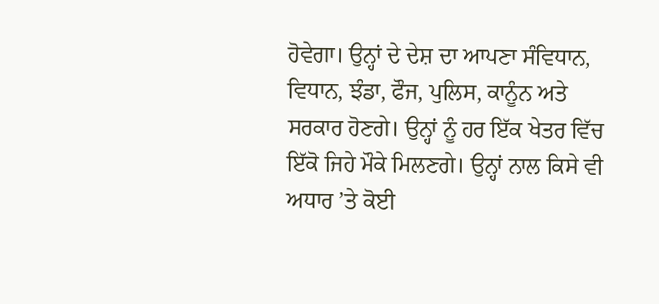ਹੋਵੇਗਾ। ਉਨ੍ਹਾਂ ਦੇ ਦੇਸ਼ ਦਾ ਆਪਣਾ ਸੰਵਿਧਾਨ, ਵਿਧਾਨ, ਝੰਡਾ, ਫੌਜ, ਪੁਲਿਸ, ਕਾਨੂੰਨ ਅਤੇ ਸਰਕਾਰ ਹੋਣਗੇ। ਉਨ੍ਹਾਂ ਨੂੰ ਹਰ ਇੱਕ ਖੇਤਰ ਵਿੱਚ ਇੱਕੋ ਜਿਹੇ ਮੌਕੇ ਮਿਲਣਗੇ। ਉਨ੍ਹਾਂ ਨਾਲ ਕਿਸੇ ਵੀ ਅਧਾਰ ’ਤੇ ਕੋਈ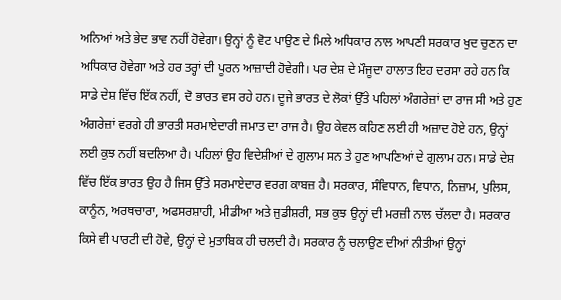ਅਨਿਆਂ ਅਤੇ ਭੇਦ ਭਾਵ ਨਹੀਂ ਹੋਵੇਗਾ। ਉਨ੍ਹਾਂ ਨੂੰ ਵੋਟ ਪਾਉਣ ਦੇ ਮਿਲੇ ਅਧਿਕਾਰ ਨਾਲ ਆਪਣੀ ਸਰਕਾਰ ਖੁਦ ਚੁਣਨ ਦਾ ਅਧਿਕਾਰ ਹੋਵੇਗਾ ਅਤੇ ਹਰ ਤਰ੍ਹਾਂ ਦੀ ਪੂਰਨ ਆਜ਼ਾਦੀ ਹੋਵੇਗੀ। ਪਰ ਦੇਸ਼ ਦੇ ਮੌਜੂਦਾ ਹਾਲਾਤ ਇਹ ਦਰਸਾ ਰਹੇ ਹਨ ਕਿ ਸਾਡੇ ਦੇਸ਼ ਵਿੱਚ ਇੱਕ ਨਹੀਂ, ਦੋ ਭਾਰਤ ਵਸ ਰਹੇ ਹਨ। ਦੂਜੇ ਭਾਰਤ ਦੇ ਲੋਕਾਂ ਉੱਤੇ ਪਹਿਲਾਂ ਅੰਗਰੇਜ਼ਾਂ ਦਾ ਰਾਜ ਸੀ ਅਤੇ ਹੁਣ ਅੰਗਰੇਜ਼ਾਂ ਵਰਗੇ ਹੀ ਭਾਰਤੀ ਸਰਮਾਏਦਾਰੀ ਜਮਾਤ ਦਾ ਰਾਜ ਹੈ। ਉਹ ਕੇਵਲ ਕਹਿਣ ਲਈ ਹੀ ਅਜ਼ਾਦ ਹੋਏ ਹਨ, ਉਨ੍ਹਾਂ ਲਈ ਕੁਝ ਨਹੀਂ ਬਦਲਿਆ ਹੈ। ਪਹਿਲਾਂ ਉਹ ਵਿਦੇਸ਼ੀਆਂ ਦੇ ਗੁਲਾਮ ਸਨ ਤੇ ਹੁਣ ਆਪਣਿਆਂ ਦੇ ਗੁਲਾਮ ਹਨ। ਸਾਡੇ ਦੇਸ਼ ਵਿੱਚ ਇੱਕ ਭਾਰਤ ਉਹ ਹੈ ਜਿਸ ਉੱਤੇ ਸਰਮਾਏਦਾਰ ਵਰਗ ਕਾਬਜ਼ ਹੈ। ਸਰਕਾਰ, ਸੰਵਿਧਾਨ, ਵਿਧਾਨ, ਨਿਜ਼ਾਮ, ਪੁਲਿਸ, ਕਾਨੂੰਨ, ਅਰਥਚਾਰਾ, ਅਫਸਰਸ਼ਾਹੀ, ਮੀਡੀਆ ਅਤੇ ਜੁਡੀਸ਼ਰੀ, ਸਭ ਕੁਝ ਉਨ੍ਹਾਂ ਦੀ ਮਰਜ਼ੀ ਨਾਲ ਚੱਲਦਾ ਹੈ। ਸਰਕਾਰ ਕਿਸੇ ਵੀ ਪਾਰਟੀ ਦੀ ਹੋਵੇ, ਉਨ੍ਹਾਂ ਦੇ ਮੁਤਾਬਿਕ ਹੀ ਚਲਦੀ ਹੈ। ਸਰਕਾਰ ਨੂੰ ਚਲਾਉਣ ਦੀਆਂ ਨੀਤੀਆਂ ਉਨ੍ਹਾਂ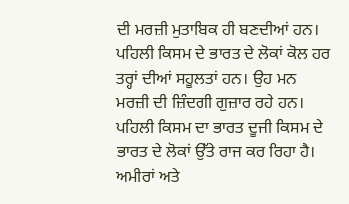ਦੀ ਮਰਜ਼ੀ ਮੁਤਾਬਿਕ ਹੀ ਬਣਦੀਆਂ ਹਨ।
ਪਹਿਲੀ ਕਿਸਮ ਦੇ ਭਾਰਤ ਦੇ ਲੋਕਾਂ ਕੋਲ ਹਰ ਤਰ੍ਹਾਂ ਦੀਆਂ ਸਹੂਲਤਾਂ ਹਨ। ਉਹ ਮਨ ਮਰਜ਼ੀ ਦੀ ਜ਼ਿੰਦਗੀ ਗੁਜ਼ਾਰ ਰਹੇ ਹਨ। ਪਹਿਲੀ ਕਿਸਮ ਦਾ ਭਾਰਤ ਦੂਜੀ ਕਿਸਮ ਦੇ ਭਾਰਤ ਦੇ ਲੋਕਾਂ ਉੱਤੇ ਰਾਜ ਕਰ ਰਿਹਾ ਹੈ। ਅਮੀਰਾਂ ਅਤੇ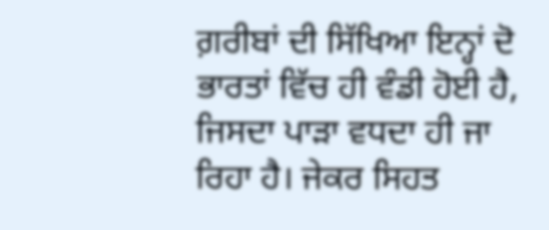ਗ਼ਰੀਬਾਂ ਦੀ ਸਿੱਖਿਆ ਇਨ੍ਹਾਂ ਦੋ ਭਾਰਤਾਂ ਵਿੱਚ ਹੀ ਵੰਡੀ ਹੋਈ ਹੈ, ਜਿਸਦਾ ਪਾੜਾ ਵਧਦਾ ਹੀ ਜਾ ਰਿਹਾ ਹੈ। ਜੇਕਰ ਸਿਹਤ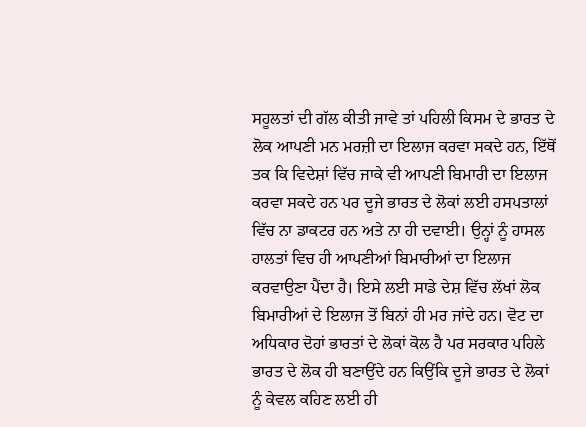ਸਹੂਲਤਾਂ ਦੀ ਗੱਲ ਕੀਤੀ ਜਾਵੇ ਤਾਂ ਪਹਿਲੀ ਕਿਸਮ ਦੇ ਭਾਰਤ ਦੇ ਲੋਕ ਆਪਣੀ ਮਨ ਮਰਜ਼ੀ ਦਾ ਇਲਾਜ ਕਰਵਾ ਸਕਦੇ ਹਨ, ਇੱਥੋਂ ਤਕ ਕਿ ਵਿਦੇਸ਼ਾਂ ਵਿੱਚ ਜਾਕੇ ਵੀ ਆਪਣੀ ਬਿਮਾਰੀ ਦਾ ਇਲਾਜ ਕਰਵਾ ਸਕਦੇ ਹਨ ਪਰ ਦੂਜੇ ਭਾਰਤ ਦੇ ਲੋਕਾਂ ਲਈ ਹਸਪਤਾਲਾਂ ਵਿੱਚ ਨਾ ਡਾਕਟਰ ਹਨ ਅਤੇ ਨਾ ਹੀ ਦਵਾਈ। ਉਨ੍ਹਾਂ ਨੂੰ ਹਾਸਲ ਹਾਲਤਾਂ ਵਿਚ ਹੀ ਆਪਣੀਆਂ ਬਿਮਾਰੀਆਂ ਦਾ ਇਲਾਜ ਕਰਵਾਉਣਾ ਪੈਂਦਾ ਹੈ। ਇਸੇ ਲਈ ਸਾਡੇ ਦੇਸ਼ ਵਿੱਚ ਲੱਖਾਂ ਲੋਕ ਬਿਮਾਰੀਆਂ ਦੇ ਇਲਾਜ ਤੋਂ ਬਿਨਾਂ ਹੀ ਮਰ ਜਾਂਦੇ ਹਨ। ਵੋਟ ਦਾ ਅਧਿਕਾਰ ਦੋਹਾਂ ਭਾਰਤਾਂ ਦੇ ਲੋਕਾਂ ਕੋਲ ਹੈ ਪਰ ਸਰਕਾਰ ਪਹਿਲੇ ਭਾਰਤ ਦੇ ਲੋਕ ਹੀ ਬਣਾਉਂਦੇ ਹਨ ਕਿਉਂਕਿ ਦੂਜੇ ਭਾਰਤ ਦੇ ਲੋਕਾਂ ਨੂੰ ਕੇਵਲ ਕਹਿਣ ਲਈ ਹੀ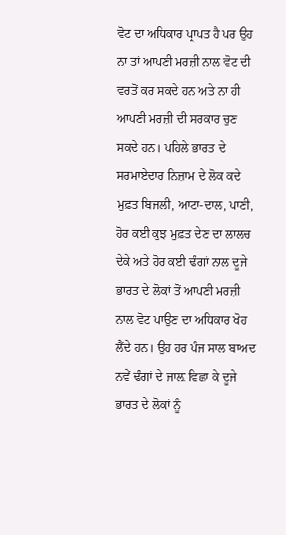ਵੋਟ ਦਾ ਅਧਿਕਾਰ ਪ੍ਰਾਪਤ ਹੈ ਪਰ ਉਹ ਨਾ ਤਾਂ ਆਪਣੀ ਮਰਜ਼ੀ ਨਾਲ ਵੋਟ ਦੀ ਵਰਤੋਂ ਕਰ ਸਕਦੇ ਹਨ ਅਤੇ ਨਾ ਹੀ ਆਪਣੀ ਮਰਜ਼ੀ ਦੀ ਸਰਕਾਰ ਚੁਣ ਸਕਦੇ ਹਨ। ਪਹਿਲੇ ਭਾਰਤ ਦੇ ਸਰਮਾਏਦਾਰ ਨਿਜ਼ਾਮ ਦੇ ਲੋਕ ਕਦੇ ਮੁਫ਼ਤ ਬਿਜਲੀ, ਆਟਾ-ਦਾਲ, ਪਾਣੀ, ਹੋਰ ਕਈ ਕੁਝ ਮੁਫ਼ਤ ਦੇਣ ਦਾ ਲਾਲਚ ਦੇਕੇ ਅਤੇ ਹੋਰ ਕਈ ਢੰਗਾਂ ਨਾਲ ਦੂਜੇ ਭਾਰਤ ਦੇ ਲੋਕਾਂ ਤੋਂ ਆਪਣੀ ਮਰਜ਼ੀ ਨਾਲ ਵੋਟ ਪਾਉਣ ਦਾ ਅਧਿਕਾਰ ਖੋਹ ਲੈਂਦੇ ਹਨ। ਉਹ ਹਰ ਪੰਜ ਸਾਲ ਬਾਅਦ ਨਵੇਂ ਢੰਗਾਂ ਦੇ ਜਾਲ਼ ਵਿਛਾ ਕੇ ਦੂਜੇ ਭਾਰਤ ਦੇ ਲੋਕਾਂ ਨੂੰ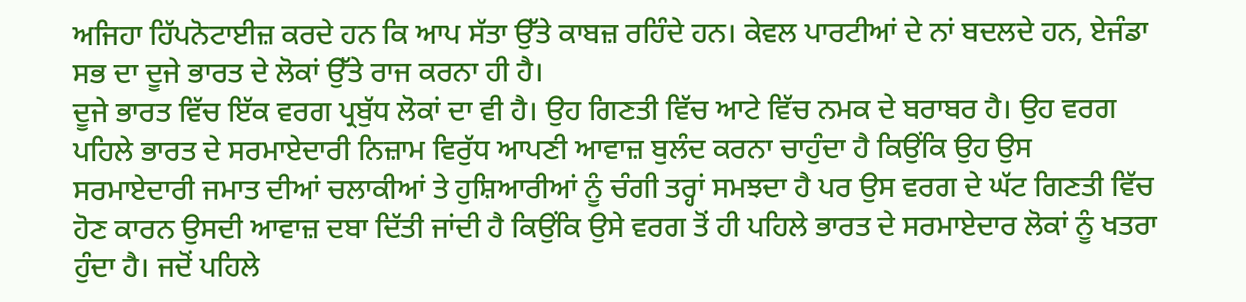ਅਜਿਹਾ ਹਿੱਪਨੋਟਾਈਜ਼ ਕਰਦੇ ਹਨ ਕਿ ਆਪ ਸੱਤਾ ਉੱਤੇ ਕਾਬਜ਼ ਰਹਿੰਦੇ ਹਨ। ਕੇਵਲ ਪਾਰਟੀਆਂ ਦੇ ਨਾਂ ਬਦਲਦੇ ਹਨ, ਏਜੰਡਾ ਸਭ ਦਾ ਦੂਜੇ ਭਾਰਤ ਦੇ ਲੋਕਾਂ ਉੱਤੇ ਰਾਜ ਕਰਨਾ ਹੀ ਹੈ।
ਦੂਜੇ ਭਾਰਤ ਵਿੱਚ ਇੱਕ ਵਰਗ ਪ੍ਰਬੁੱਧ ਲੋਕਾਂ ਦਾ ਵੀ ਹੈ। ਉਹ ਗਿਣਤੀ ਵਿੱਚ ਆਟੇ ਵਿੱਚ ਨਮਕ ਦੇ ਬਰਾਬਰ ਹੈ। ਉਹ ਵਰਗ ਪਹਿਲੇ ਭਾਰਤ ਦੇ ਸਰਮਾਏਦਾਰੀ ਨਿਜ਼ਾਮ ਵਿਰੁੱਧ ਆਪਣੀ ਆਵਾਜ਼ ਬੁਲੰਦ ਕਰਨਾ ਚਾਹੁੰਦਾ ਹੈ ਕਿਉਂਕਿ ਉਹ ਉਸ ਸਰਮਾਏਦਾਰੀ ਜਮਾਤ ਦੀਆਂ ਚਲਾਕੀਆਂ ਤੇ ਹੁਸ਼ਿਆਰੀਆਂ ਨੂੰ ਚੰਗੀ ਤਰ੍ਹਾਂ ਸਮਝਦਾ ਹੈ ਪਰ ਉਸ ਵਰਗ ਦੇ ਘੱਟ ਗਿਣਤੀ ਵਿੱਚ ਹੋਣ ਕਾਰਨ ਉਸਦੀ ਆਵਾਜ਼ ਦਬਾ ਦਿੱਤੀ ਜਾਂਦੀ ਹੈ ਕਿਉਂਕਿ ਉਸੇ ਵਰਗ ਤੋਂ ਹੀ ਪਹਿਲੇ ਭਾਰਤ ਦੇ ਸਰਮਾਏਦਾਰ ਲੋਕਾਂ ਨੂੰ ਖਤਰਾ ਹੁੰਦਾ ਹੈ। ਜਦੋਂ ਪਹਿਲੇ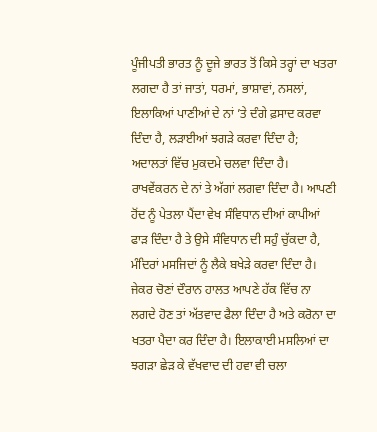ਪੂੰਜੀਪਤੀ ਭਾਰਤ ਨੂੰ ਦੂਜੇ ਭਾਰਤ ਤੋਂ ਕਿਸੇ ਤਰ੍ਹਾਂ ਦਾ ਖਤਰਾ ਲਗਦਾ ਹੈ ਤਾਂ ਜਾਤਾਂ, ਧਰਮਾਂ, ਭਾਸ਼ਾਵਾਂ, ਨਸਲਾਂ, ਇਲਾਕਿਆਂ ਪਾਣੀਆਂ ਦੇ ਨਾਂ ’ਤੇ ਦੰਗੇ ਫ਼ਸਾਦ ਕਰਵਾ ਦਿੰਦਾ ਹੈ, ਲੜਾਈਆਂ ਝਗੜੇ ਕਰਵਾ ਦਿੰਦਾ ਹੈ; ਅਦਾਲਤਾਂ ਵਿੱਚ ਮੁਕਦਮੇ ਚਲਵਾ ਦਿੰਦਾ ਹੈ। ਰਾਖਵੇਂਕਰਨ ਦੇ ਨਾਂ ਤੇ ਅੱਗਾਂ ਲਗਵਾ ਦਿੰਦਾ ਹੈ। ਆਪਣੀ ਹੋਂਦ ਨੂੰ ਪੇਤਲਾ ਪੈਂਦਾ ਵੇਖ ਸੰਵਿਧਾਨ ਦੀਆਂ ਕਾਪੀਆਂ ਫਾੜ ਦਿੰਦਾ ਹੈ ਤੇ ਉਸੇ ਸੰਵਿਧਾਨ ਦੀ ਸਹੁੰ ਚੁੱਕਦਾ ਹੈ, ਮੰਦਿਰਾਂ ਮਸਜਿਦਾਂ ਨੂੰ ਲੈਕੇ ਬਖੇੜੇ ਕਰਵਾ ਦਿੰਦਾ ਹੈ। ਜੇਕਰ ਚੋਣਾਂ ਦੌਰਾਨ ਹਾਲਤ ਆਪਣੇ ਹੱਕ ਵਿੱਚ ਨਾ ਲਗਦੇ ਹੋਣ ਤਾਂ ਅੱਤਵਾਦ ਫੈਲਾ ਦਿੰਦਾ ਹੈ ਅਤੇ ਕਰੋਨਾ ਦਾ ਖਤਰਾ ਪੈਦਾ ਕਰ ਦਿੰਦਾ ਹੈ। ਇਲਾਕਾਈ ਮਸਲਿਆਂ ਦਾ ਝਗੜਾ ਛੇੜ ਕੇ ਵੱਖਵਾਦ ਦੀ ਹਵਾ ਵੀ ਚਲਾ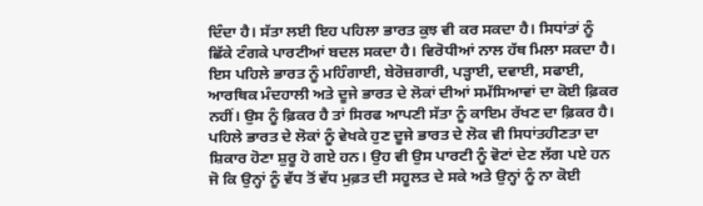ਦਿੰਦਾ ਹੈ। ਸੱਤਾ ਲਈ ਇਹ ਪਹਿਲਾ ਭਾਰਤ ਕੁਝ ਵੀ ਕਰ ਸਕਦਾ ਹੈ। ਸਿਧਾਂਤਾਂ ਨੂੰ ਛਿੱਕੇ ਟੰਗਕੇ ਪਾਰਟੀਆਂ ਬਦਲ ਸਕਦਾ ਹੈ। ਵਿਰੋਧੀਆਂ ਨਾਲ ਹੱਥ ਮਿਲਾ ਸਕਦਾ ਹੈ। ਇਸ ਪਹਿਲੇ ਭਾਰਤ ਨੂੰ ਮਹਿੰਗਾਈ, ਬੇਰੋਜ਼ਗਾਰੀ, ਪੜ੍ਹਾਈ, ਦਵਾਈ, ਸਫਾਈ, ਆਰਥਿਕ ਮੰਦਹਾਲੀ ਅਤੇ ਦੂਜੇ ਭਾਰਤ ਦੇ ਲੋਕਾਂ ਦੀਆਂ ਸਮੱਸਿਆਵਾਂ ਦਾ ਕੋਈ ਫ਼ਿਕਰ ਨਹੀਂ। ਉਸ ਨੂੰ ਫ਼ਿਕਰ ਹੈ ਤਾਂ ਸਿਰਫ ਆਪਣੀ ਸੱਤਾ ਨੂੰ ਕਾਇਮ ਰੱਖਣ ਦਾ ਫ਼ਿਕਰ ਹੈ।
ਪਹਿਲੇ ਭਾਰਤ ਦੇ ਲੋਕਾਂ ਨੂੰ ਵੇਖਕੇ ਹੁਣ ਦੂਜੇ ਭਾਰਤ ਦੇ ਲੋਕ ਵੀ ਸਿਧਾਂਤਹੀਣਤਾ ਦਾ ਸ਼ਿਕਾਰ ਹੋਣਾ ਸ਼ੁਰੂ ਹੋ ਗਏ ਹਨ। ਉਹ ਵੀ ਉਸ ਪਾਰਟੀ ਨੂੰ ਵੋਟਾਂ ਦੇਣ ਲੱਗ ਪਏ ਹਨ ਜੋ ਕਿ ਉਨ੍ਹਾਂ ਨੂੰ ਵੱਧ ਤੋਂ ਵੱਧ ਮੁਫ਼ਤ ਦੀ ਸਹੂਲਤ ਦੇ ਸਕੇ ਅਤੇ ਉਨ੍ਹਾਂ ਨੂੰ ਨਾ ਕੋਈ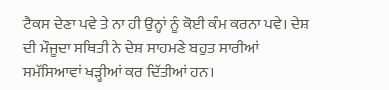ਟੈਕਸ ਦੇਣਾ ਪਵੇ ਤੇ ਨਾ ਹੀ ਉਨ੍ਹਾਂ ਨੂੰ ਕੋਈ ਕੰਮ ਕਰਨਾ ਪਵੇ। ਦੇਸ਼ ਦੀ ਮੌਜੂਦਾ ਸਥਿਤੀ ਨੇ ਦੇਸ਼ ਸਾਹਮਣੇ ਬਹੁਤ ਸਾਰੀਆਂ ਸਮੱਸਿਆਵਾਂ ਖੜ੍ਹੀਆਂ ਕਰ ਦਿੱਤੀਆਂ ਹਨ।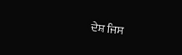ਦੇਸ਼ ਜਿਸ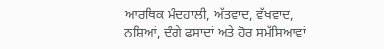ਆਰਥਿਕ ਮੰਦਹਾਲੀ, ਅੱਤਵਾਦ, ਵੱਖਵਾਦ, ਨਸ਼ਿਆਂ, ਦੰਗੇ ਫਸਾਦਾਂ ਅਤੇ ਹੋਰ ਸਮੱਸਿਆਵਾਂ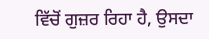ਵਿੱਚੋਂ ਗੁਜ਼ਰ ਰਿਹਾ ਹੈ, ਉਸਦਾ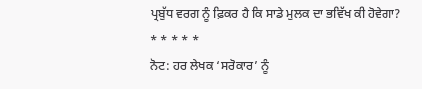ਪ੍ਰਬੁੱਧ ਵਰਗ ਨੂੰ ਫ਼ਿਕਰ ਹੈ ਕਿ ਸਾਡੇ ਮੁਲਕ ਦਾ ਭਵਿੱਖ ਕੀ ਹੋਵੇਗਾ?
* * * * *
ਨੋਟ: ਹਰ ਲੇਖਕ ‘ਸਰੋਕਾਰ’ ਨੂੰ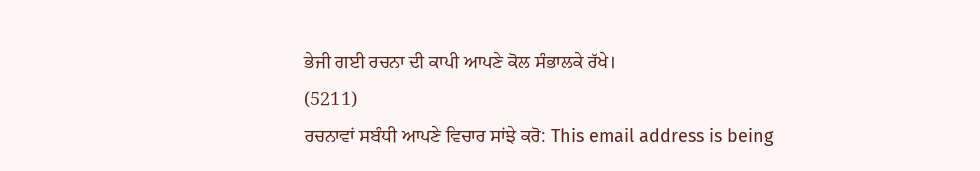ਭੇਜੀ ਗਈ ਰਚਨਾ ਦੀ ਕਾਪੀ ਆਪਣੇ ਕੋਲ ਸੰਭਾਲਕੇ ਰੱਖੇ।
(5211)
ਰਚਨਾਵਾਂ ਸਬੰਧੀ ਆਪਣੇ ਵਿਚਾਰ ਸਾਂਝੇ ਕਰੋ: This email address is being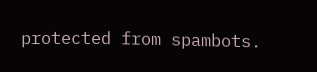protected from spambots.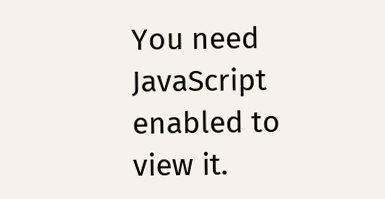You need JavaScript enabled to view it.